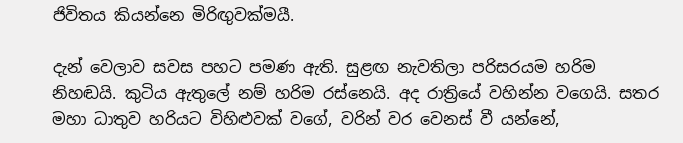ජිවිතය කියන්නෙ මිරිඟුවක්මයී.

දැන් වෙලාව සවස පහට පමණ ඇති. සුළඟ නැවතිලා පරිසරයම හරිම නිහඬයි. කුටිය ඇතුලේ නම් හරිම රස්නෙයි. අද රාත්‍රියේ වහින්න වගෙයි. සතර මහා ධාතුව හරියට විහිළුවක් වගේ, වරින් වර වෙනස් වී යන්නේ,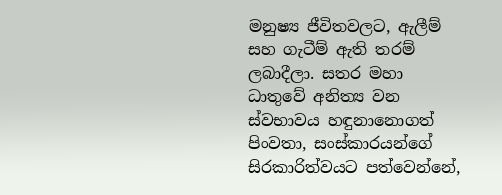මනුෂ්‍ය ජීවිතවලට, ඇලීම් සහ ගැටීම් ඇති තරම් ලබාදීලා. සතර මහා ධාතුවේ අනිත්‍ය වන ස්වභාවය හඳුනානොගත් පිංවතා, සංස්කාරයන්ගේ සිරකාරිත්වයට පත්වෙන්නේ,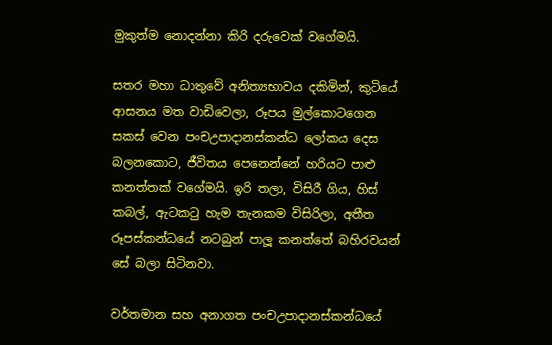මුකුත්ම නොදන්නා කිරි දරුවෙක් වගේමයි.

සතර මහා ධාතුවේ අනිත්‍යභාවය දකිමින්, කුටියේ ආසනය මත වාඩිවෙලා, රූපය මුල්කොටගෙන සකස් වෙන පංචඋපාදානස්කන්ධ ලෝකය දෙස බලනකොට, ජීවිතය පෙනෙන්නේ හරියට පාළු කනත්තක් වගේමයි. ඉරි තලා, විසිරී ගිය, හිස් කබල්, ඇටකටු හැම තැනකම විසිරිලා, අතීත රූපස්කන්ධයේ නටබුන් පාලූ කනත්තේ බහිරවයන් සේ බලා සිටිනවා.

වර්තමාන සහ අනාගත පංචඋපාදානස්කන්ධයේ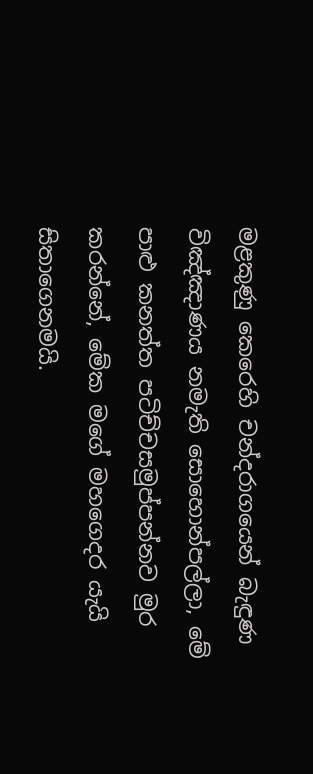මළකුණු කෙරෙහි චන්දරාගයෙන් බැඳුණ විඤ්ඤාණය නමැති සොහොන්පල්ලා, මේ පාළු කනත්ත පටිච්චසමුප්පන්නව මුර කරන්නේ, මේක මගේ මහගෙදර යැයි සිතාගෙනමයි.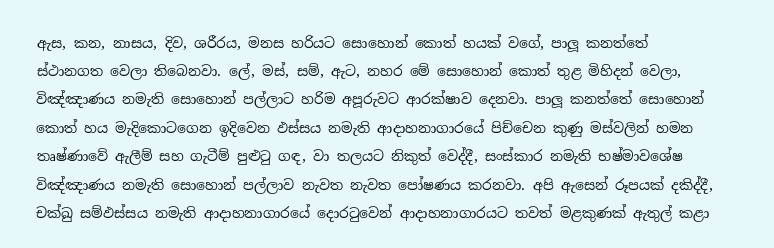ඇස, කන, නාසය, දිව, ශරීරය, මනස හරියට සොහොන් කොත් හයක් වගේ, පාලූ කනත්තේ ස්ථානගත වෙලා තිබෙනවා. ලේ, මස්, සම්, ඇට, නහර මේ සොහොන් කොත් තුළ මිහිදන් වෙලා, විඤ්ඤාණය නමැති සොහොන් පල්ලාට හරිම අපූරුවට ආරක්ෂාව දෙනවා. පාලූ කනත්තේ සොහොන් කොත් හය මැදිකොටගෙන ඉදිවෙන ඵස්සය නමැති ආදාහනාගාරයේ පිච්චෙන කුණු මස්වලින් හමන තෘෂ්ණාවේ ඇලීම් සහ ගැටීම් පුළුටු ගඳ, වා තලයට නිකුත් වෙද්දී, සංස්කාර නමැති භෂ්මාවශේෂ විඤ්ඤාණය නමැති සොහොන් පල්ලාව නැවත නැවත පෝෂණය කරනවා. අපි ඇසෙන් රූපයක් දකිද්දී, චක්ඛු සම්ඵස්සය නමැති ආදාහනාගාරයේ දොරටුවෙන් ආදාහනාගාරයට තවත් මළකුණක් ඇතුල් කළා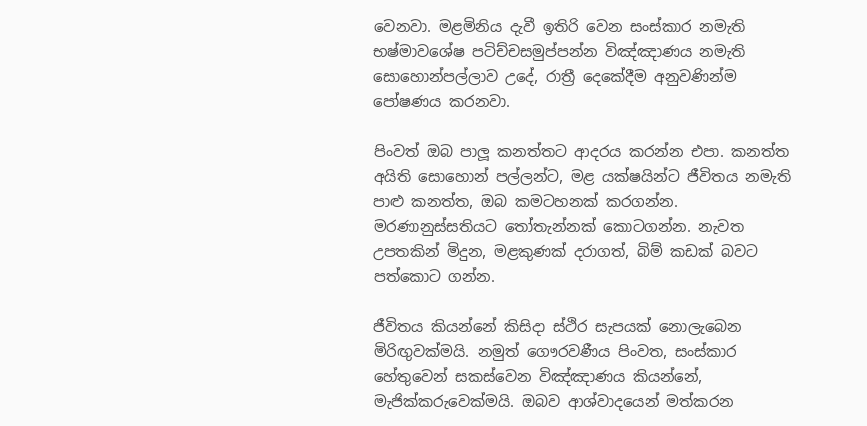වෙනවා. මළමිනිය දැවී ඉතිරි වෙන සංස්කාර නමැති භෂ්මාවශේෂ පටිච්චසමුප්පන්න විඤ්ඤාණය නමැති සොහොන්පල්ලාව උදේ, රාත්‍රී දෙකේදීම අනුවණින්ම පෝෂණය කරනවා.

පිංවත් ඔබ පාලූ කනත්තට ආදරය කරන්න එපා. කනත්ත අයිති සොහොන් පල්ලන්ට, මළ යක්ෂයින්ට ජීවිතය නමැති පාළු කනත්ත, ඔබ කමටහනක් කරගන්න. මරණානුස්සතියට තෝතැන්නක් කොටගන්න. නැවත උපතකින් මිදුන, මළකුණක් දරාගත්, බිම් කඩක් බවට පත්කොට ගන්න.

ජීවිතය කියන්නේ කිසිදා ස්ථිර සැපයක් නොලැබෙන මිරිඟුවක්මයි. නමුත් ගෞරවණීය පිංවත, සංස්කාර හේතුවෙන් සකස්වෙන විඤ්ඤාණය කියන්නේ, මැජික්කරුවෙක්මයි. ඔබව ආශ්වාදයෙන් මත්කරන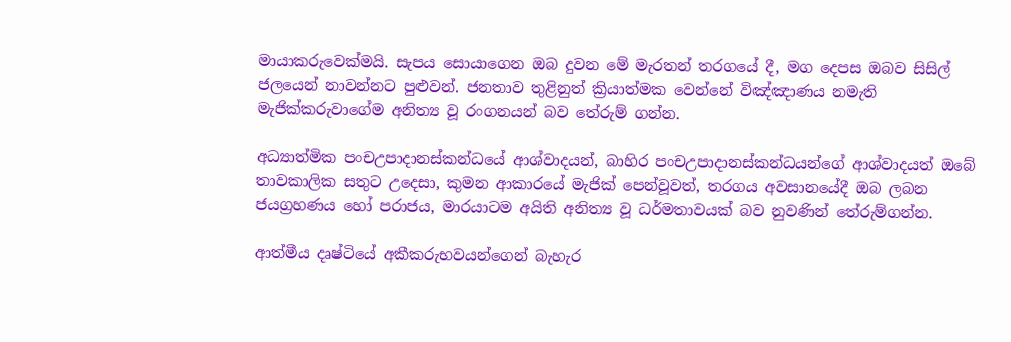මායාකරුවෙක්මයි. සැපය සොයාගෙන ඔබ දුවන මේ මැරතන් තරගයේ දී, මග දෙපස ඔබව සිසිල් ජලයෙන් නාවන්නට පුළුවන්. ජනතාව තුළිනුත් ක්‍රියාත්මක වෙන්නේ විඤ්ඤාණය නමැති මැජික්කරුවාගේම අනිත්‍ය වූ රංගනයන් බව තේරුම් ගන්න.

අධ්‍යාත්මික පංචඋපාදානස්කන්ධයේ ආශ්වාදයන්, බාහිර පංචඋපාදානස්කන්ධයන්ගේ ආශ්වාදයත් ඔබේ තාවකාලික සතුට උදෙසා, කුමන ආකාරයේ මැජික් පෙන්වූවත්, තරගය අවසානයේදී ඔබ ලබන ජයග්‍රහණය හෝ පරාජය, මාරයාටම අයිති අනිත්‍ය වූ ධර්මතාවයක් බව නුවණින් තේරුම්ගන්න.

ආත්මීය දෘෂ්ටියේ අකීකරුභවයන්ගෙන් බැහැර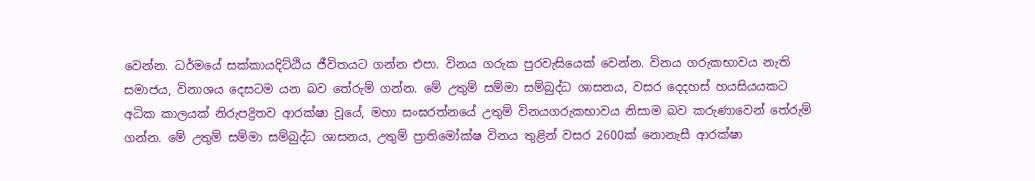වෙන්න. ධර්මයේ සක්කායදිට්ඨිය ජීවිතයට ගන්න එපා. විනය ගරුක පුරවැසියෙක් වෙන්න. විනය ගරුකභාවය නැති සමාජය, විනාශය දෙසටම යන බව තේරුම් ගන්න. මේ උතුම් සම්මා සම්බුද්ධ ශාසනය, වසර දෙදහස් හයසියයකට අධික කාලයක් නිරුපද්‍රිතව ආරක්ෂා වූයේ, මහා සංඝරත්නයේ උතුම් විනයගරුකභාවය නිසාම බව කරුණාවෙන් තේරුම් ගන්න. මේ උතුම් සම්මා සම්බුද්ධ ශාසනය, උතුම් ප්‍රාතිමෝක්ෂ විනය තුළින් වසර 2600ක් නොනැසී ආරක්ෂා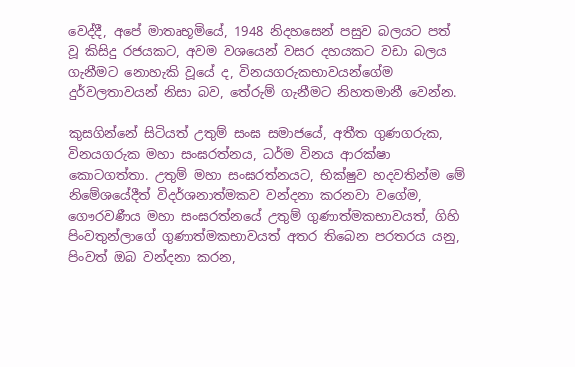වෙද්දී, අපේ මාතෘභූමියේ, 1948 නිදහසෙන් පසුව බලයට පත් වූ කිසිදු රජයකට, අවම වශයෙන් වසර දහයකට වඩා බලය ගැනීමට නොහැකි වූයේ ද, විනයගරුකභාවයන්ගේම දුර්වලතාවයන් නිසා බව, තේරුම් ගැනීමට නිහතමානී වෙන්න.

කුසගින්නේ සිටියත් උතුම් සංඝ සමාජයේ, අතීත ගුණගරුක, විනයගරුක මහා සංඝරත්නය, ධර්ම විනය ආරක්ෂා කොටගත්තා. උතුම් මහා සංඝරත්නයට, භික්ෂුව හදවතින්ම මේ නිමේශයේදීත් විදර්ශනාත්මකව වන්දනා කරනවා වගේම, ගෞරවණීය මහා සංඝරත්නයේ උතුම් ගුණාත්මකභාවයත්, ගිහි පිංවතුන්ලාගේ ගුණාත්මකභාවයත් අතර තිබෙන පරතරය යනු, පිංවත් ඔබ වන්දනා කරන,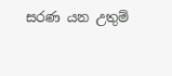සරණ යන උතුම්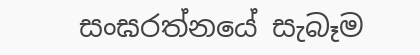සංඝරත්නයේ සැබෑම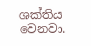ශක්තිය වෙනවා.